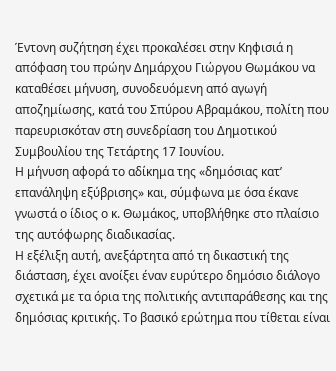Έντονη συζήτηση έχει προκαλέσει στην Κηφισιά η απόφαση του πρώην Δημάρχου Γιώργου Θωμάκου να καταθέσει μήνυση, συνοδευόμενη από αγωγή αποζημίωσης, κατά του Σπύρου Αβραμάκου, πολίτη που παρευρισκόταν στη συνεδρίαση του Δημοτικού Συμβουλίου της Τετάρτης 17 Ιουνίου.
Η μήνυση αφορά το αδίκημα της «δημόσιας κατ’ επανάληψη εξύβρισης» και, σύμφωνα με όσα έκανε γνωστά ο ίδιος ο κ. Θωμάκος, υποβλήθηκε στο πλαίσιο της αυτόφωρης διαδικασίας.
Η εξέλιξη αυτή, ανεξάρτητα από τη δικαστική της διάσταση, έχει ανοίξει έναν ευρύτερο δημόσιο διάλογο σχετικά με τα όρια της πολιτικής αντιπαράθεσης και της δημόσιας κριτικής. Το βασικό ερώτημα που τίθεται είναι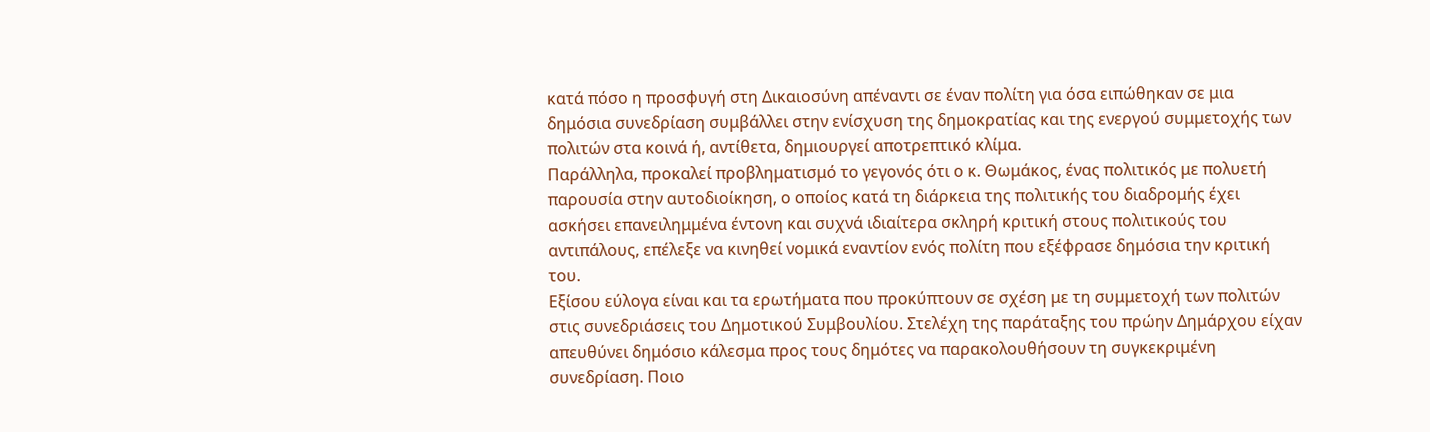κατά πόσο η προσφυγή στη Δικαιοσύνη απέναντι σε έναν πολίτη για όσα ειπώθηκαν σε μια δημόσια συνεδρίαση συμβάλλει στην ενίσχυση της δημοκρατίας και της ενεργού συμμετοχής των πολιτών στα κοινά ή, αντίθετα, δημιουργεί αποτρεπτικό κλίμα.
Παράλληλα, προκαλεί προβληματισμό το γεγονός ότι ο κ. Θωμάκος, ένας πολιτικός με πολυετή παρουσία στην αυτοδιοίκηση, ο οποίος κατά τη διάρκεια της πολιτικής του διαδρομής έχει ασκήσει επανειλημμένα έντονη και συχνά ιδιαίτερα σκληρή κριτική στους πολιτικούς του αντιπάλους, επέλεξε να κινηθεί νομικά εναντίον ενός πολίτη που εξέφρασε δημόσια την κριτική του.
Εξίσου εύλογα είναι και τα ερωτήματα που προκύπτουν σε σχέση με τη συμμετοχή των πολιτών στις συνεδριάσεις του Δημοτικού Συμβουλίου. Στελέχη της παράταξης του πρώην Δημάρχου είχαν απευθύνει δημόσιο κάλεσμα προς τους δημότες να παρακολουθήσουν τη συγκεκριμένη συνεδρίαση. Ποιο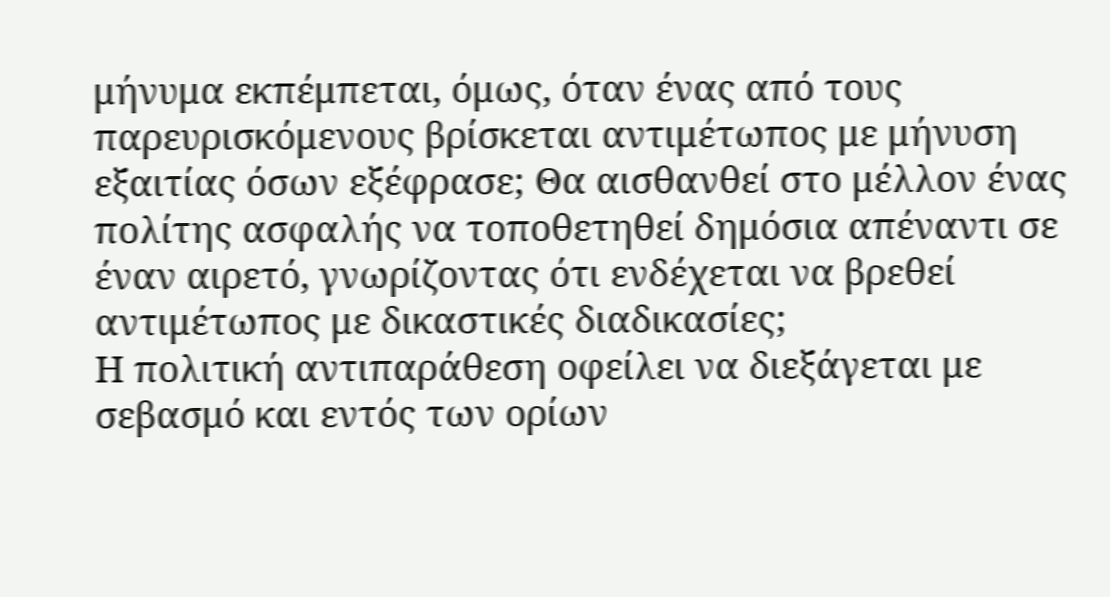μήνυμα εκπέμπεται, όμως, όταν ένας από τους παρευρισκόμενους βρίσκεται αντιμέτωπος με μήνυση εξαιτίας όσων εξέφρασε; Θα αισθανθεί στο μέλλον ένας πολίτης ασφαλής να τοποθετηθεί δημόσια απέναντι σε έναν αιρετό, γνωρίζοντας ότι ενδέχεται να βρεθεί αντιμέτωπος με δικαστικές διαδικασίες;
Η πολιτική αντιπαράθεση οφείλει να διεξάγεται με σεβασμό και εντός των ορίων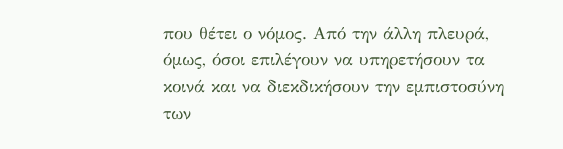που θέτει ο νόμος. Από την άλλη πλευρά, όμως, όσοι επιλέγουν να υπηρετήσουν τα κοινά και να διεκδικήσουν την εμπιστοσύνη των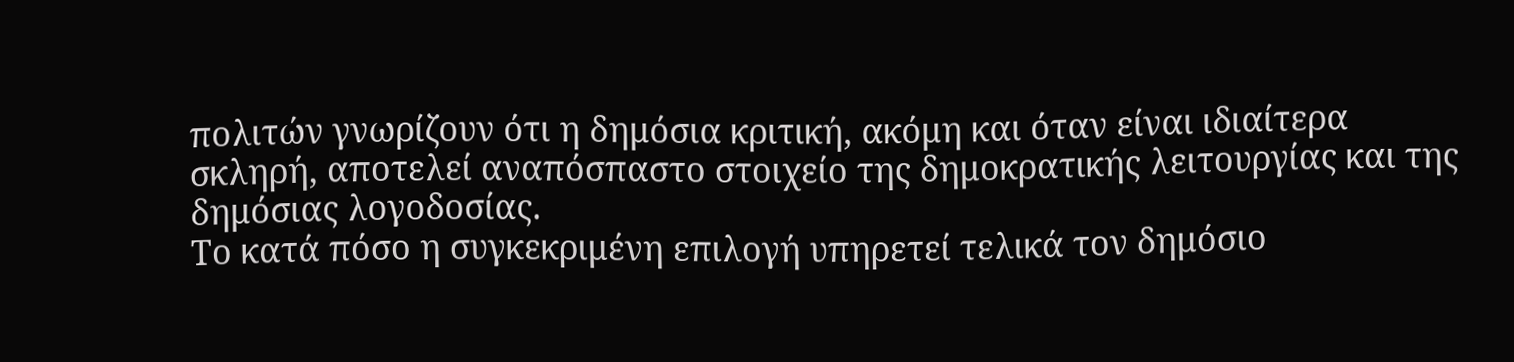πολιτών γνωρίζουν ότι η δημόσια κριτική, ακόμη και όταν είναι ιδιαίτερα σκληρή, αποτελεί αναπόσπαστο στοιχείο της δημοκρατικής λειτουργίας και της δημόσιας λογοδοσίας.
Το κατά πόσο η συγκεκριμένη επιλογή υπηρετεί τελικά τον δημόσιο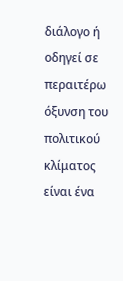διάλογο ή οδηγεί σε περαιτέρω όξυνση του πολιτικού κλίματος είναι ένα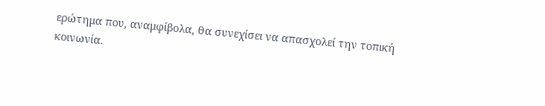ερώτημα που, αναμφίβολα, θα συνεχίσει να απασχολεί την τοπική κοινωνία.